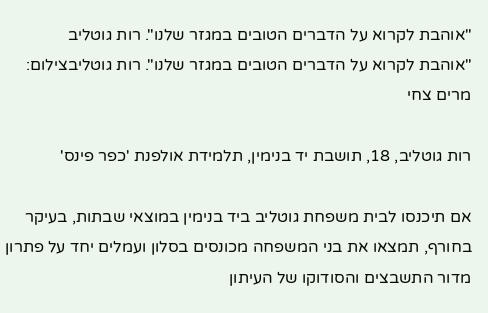"אוהבת לקרוא על הדברים הטובים במגזר שלנו". רות גוטליב
"אוהבת לקרוא על הדברים הטובים במגזר שלנו". רות גוטליבצילום: מרים צחי

רות גוטליב, 18, תושבת יד בנימין, תלמידת אולפנת 'כפר פינס'

אם תיכנסו לבית משפחת גוטליב ביד בנימין במוצאי שבתות, בעיקר בחורף, תמצאו את בני המשפחה מכונסים בסלון ועמלים יחד על פתרון מדור התשבצים והסודוקו של העיתון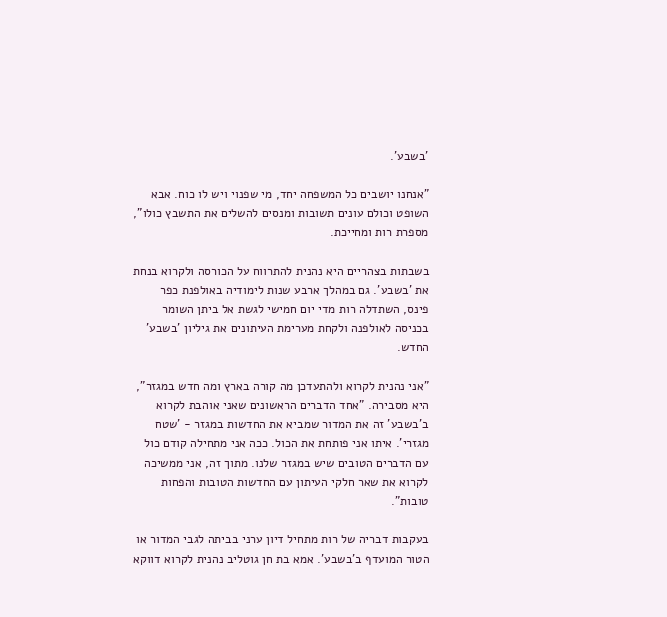'בשבע'.

"אנחנו יושבים כל המשפחה יחד, מי שפנוי ויש לו כוח. אבא השופט וכולם עונים תשובות ומנסים להשלים את התשבץ כולו", מספרת רות ומחייכת.

בשבתות בצהריים היא נהנית להתרווח על הכורסה ולקרוא בנחת את 'בשבע'. גם במהלך ארבע שנות לימודיה באולפנת כפר פינס, השתדלה רות מדי יום חמישי לגשת אל ביתן השומר בכניסה לאולפנה ולקחת מערימת העיתונים את גיליון 'בשבע' החדש.

"אני נהנית לקרוא ולהתעדכן מה קורה בארץ ומה חדש במגזר", היא מסבירה. "אחד הדברים הראשונים שאני אוהבת לקרוא ב'בשבע' זה את המדור שמביא את החדשות במגזר - 'שטח מגזרי'. איתו אני פותחת את הכול. ככה אני מתחילה קודם כול עם הדברים הטובים שיש במגזר שלנו. מתוך זה, אני ממשיכה לקרוא את שאר חלקי העיתון עם החדשות הטובות והפחות טובות".

בעקבות דבריה של רות מתחיל דיון ערני בביתה לגבי המדור או הטור המועדף ב'בשבע'. אמא בת חן גוטליב נהנית לקרוא דווקא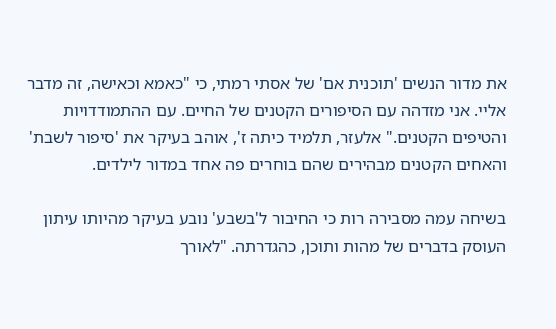את מדור הנשים 'תוכנית אם' של אסתי רמתי, כי "כאמא וכאישה, זה מדבר אליי. אני מזדהה עם הסיפורים הקטנים של החיים. עם ההתמודדויות והטיפים הקטנים." אלעזר, תלמיד כיתה ז', אוהב בעיקר את 'סיפור לשבת' והאחים הקטנים מבהירים שהם בוחרים פה אחד במדור לילדים.

בשיחה עמה מסבירה רות כי החיבור ל'בשבע' נובע בעיקר מהיותו עיתון העוסק בדברים של מהות ותוכן, כהגדרתה. "לאורך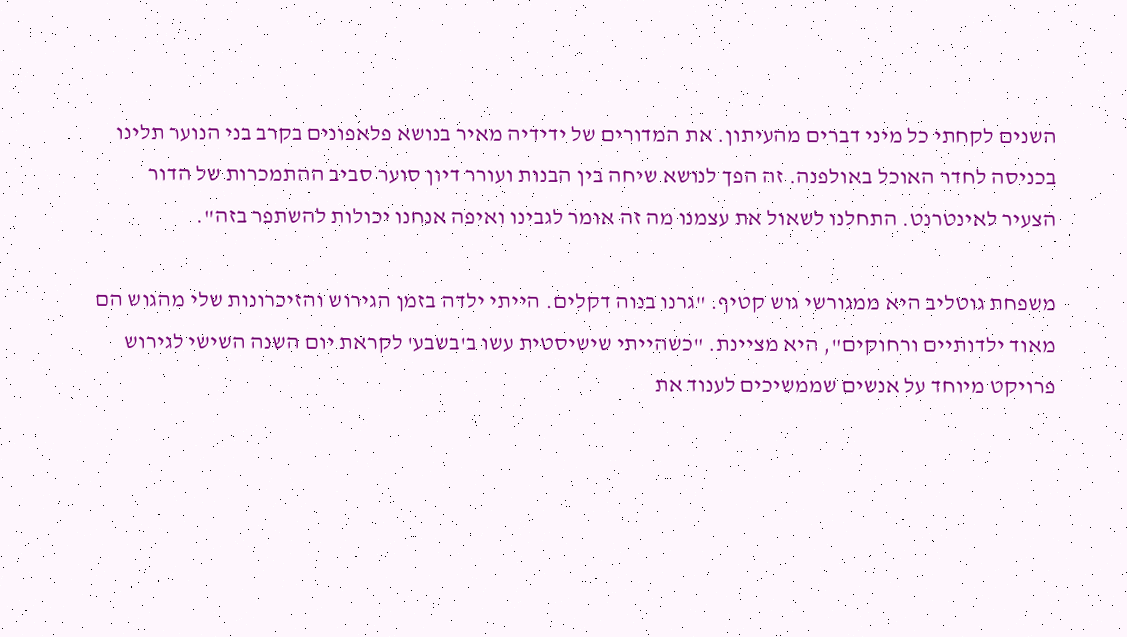השנים לקחתי כל מיני דברים מהעיתון. את המדורים של ידידיה מאיר בנושא פלאפונים בקרב בני הנוער תלינו בכניסה לחדר האוכל באולפנה. זה הפך לנושא שיחה בין הבנות ועורר דיון סוער סביב ההתמכרות של הדור הצעיר לאינטרנט. התחלנו לשאול את עצמנו מה זה אומר לגבינו ואיפה אנחנו יכולות להשתפר בזה".

משפחת גוטליב היא ממגורשי גוש קטיף. "גרנו בנוה דקלים. הייתי ילדה בזמן הגירוש והזיכרונות שלי מהגוש הם מאוד ילדותיים ורחוקים", היא מציינת. "כשהייתי שישיסטית עשו ב'בשבע' לקראת יום השנה השישי לגירוש פרויקט מיוחד על אנשים שממשיכים לענוד את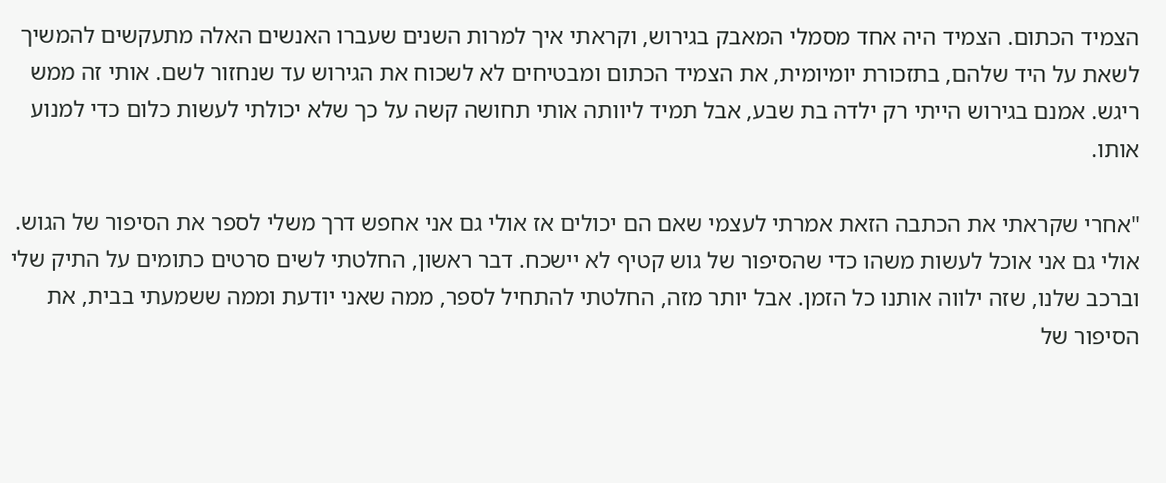הצמיד הכתום. הצמיד היה אחד מסמלי המאבק בגירוש, וקראתי איך למרות השנים שעברו האנשים האלה מתעקשים להמשיך לשאת על היד שלהם, בתזכורת יומיומית, את הצמיד הכתום ומבטיחים לא לשכוח את הגירוש עד שנחזור לשם. אותי זה ממש ריגש. אמנם בגירוש הייתי רק ילדה בת שבע, אבל תמיד ליוותה אותי תחושה קשה על כך שלא יכולתי לעשות כלום כדי למנוע אותו.

"אחרי שקראתי את הכתבה הזאת אמרתי לעצמי שאם הם יכולים אז אולי גם אני אחפש דרך משלי לספר את הסיפור של הגוש. אולי גם אני אוכל לעשות משהו כדי שהסיפור של גוש קטיף לא יישכח. דבר ראשון, החלטתי לשים סרטים כתומים על התיק שלי וברכב שלנו, שזה ילווה אותנו כל הזמן. אבל יותר מזה, החלטתי להתחיל לספר, ממה שאני יודעת וממה ששמעתי בבית, את הסיפור של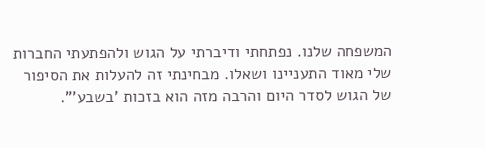המשפחה שלנו. נפתחתי ודיברתי על הגוש ולהפתעתי החברות שלי מאוד התעניינו ושאלו. מבחינתי זה להעלות את הסיפור של הגוש לסדר היום והרבה מזה הוא בזכות 'בשבע'".